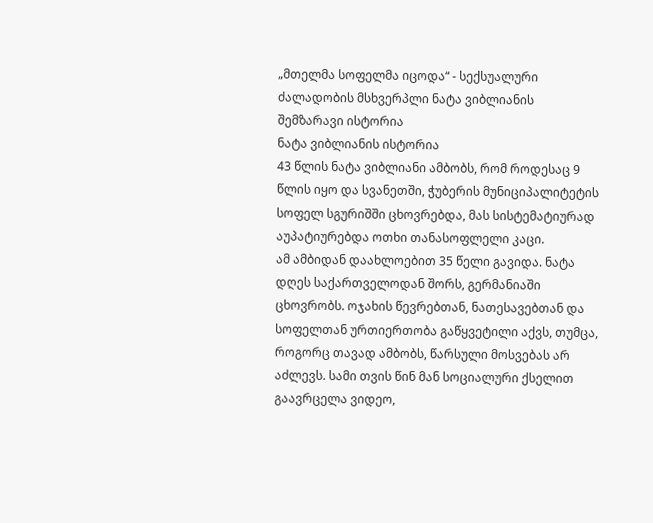„მთელმა სოფელმა იცოდა“ - სექსუალური ძალადობის მსხვერპლი ნატა ვიბლიანის შემზარავი ისტორია
ნატა ვიბლიანის ისტორია
43 წლის ნატა ვიბლიანი ამბობს, რომ როდესაც 9 წლის იყო და სვანეთში, ჭუბერის მუნიციპალიტეტის სოფელ სგურიშში ცხოვრებდა, მას სისტემატიურად აუპატიურებდა ოთხი თანასოფლელი კაცი.
ამ ამბიდან დაახლოებით 35 წელი გავიდა. ნატა დღეს საქართველოდან შორს, გერმანიაში ცხოვრობს. ოჯახის წევრებთან, ნათესავებთან და სოფელთან ურთიერთობა გაწყვეტილი აქვს, თუმცა, როგორც თავად ამბობს, წარსული მოსვებას არ აძლევს. სამი თვის წინ მან სოციალური ქსელით გაავრცელა ვიდეო,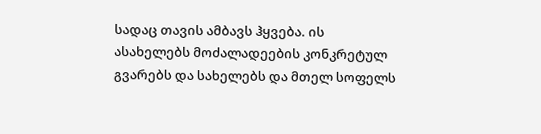სადაც თავის ამბავს ჰყვება. ის ასახელებს მოძალადეების კონკრეტულ გვარებს და სახელებს და მთელ სოფელს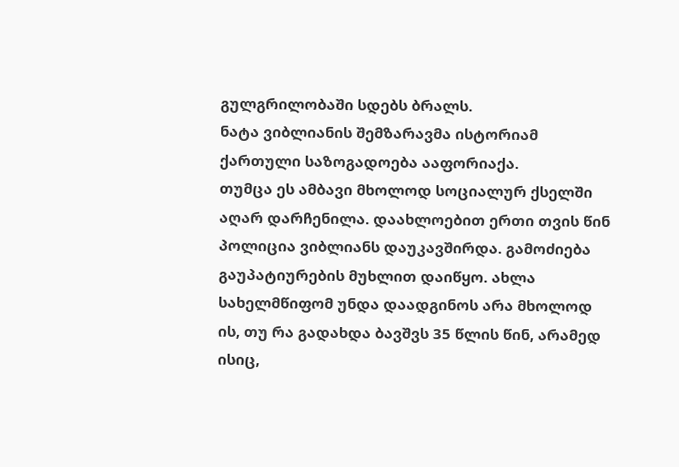გულგრილობაში სდებს ბრალს.
ნატა ვიბლიანის შემზარავმა ისტორიამ ქართული საზოგადოება ააფორიაქა.
თუმცა ეს ამბავი მხოლოდ სოციალურ ქსელში აღარ დარჩენილა. დაახლოებით ერთი თვის წინ პოლიცია ვიბლიანს დაუკავშირდა. გამოძიება გაუპატიურების მუხლით დაიწყო. ახლა სახელმწიფომ უნდა დაადგინოს არა მხოლოდ ის, თუ რა გადახდა ბავშვს 35 წლის წინ, არამედ ისიც,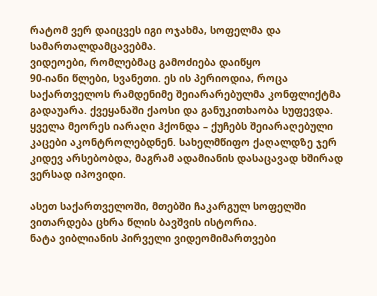რატომ ვერ დაიცვეს იგი ოჯახმა, სოფელმა და სამართალდამცავებმა.
ვიდეოები, რომლებმაც გამოძიება დაიწყო
90-იანი წლები, სვანეთი. ეს ის პერიოდია, როცა საქართველოს რამდენიმე შეიარარებულმა კონფლიქტმა გადაუარა. ქვეყანაში ქაოსი და განუკითხაობა სუფევდა. ყველა მეორეს იარაღი ჰქონდა – ქუჩებს შეიარაღებული კაცები აკონტროლებდნენ. სახელმწიფო ქაღალდზე ჯერ კიდევ არსებობდა, მაგრამ ადამიანის დასაცავად ხშირად ვერსად იპოვიდი.

ასეთ საქართველოში, მთებში ჩაკარგულ სოფელში ვითარდება ცხრა წლის ბავშვის ისტორია.
ნატა ვიბლიანის პირველი ვიდეომიმართვები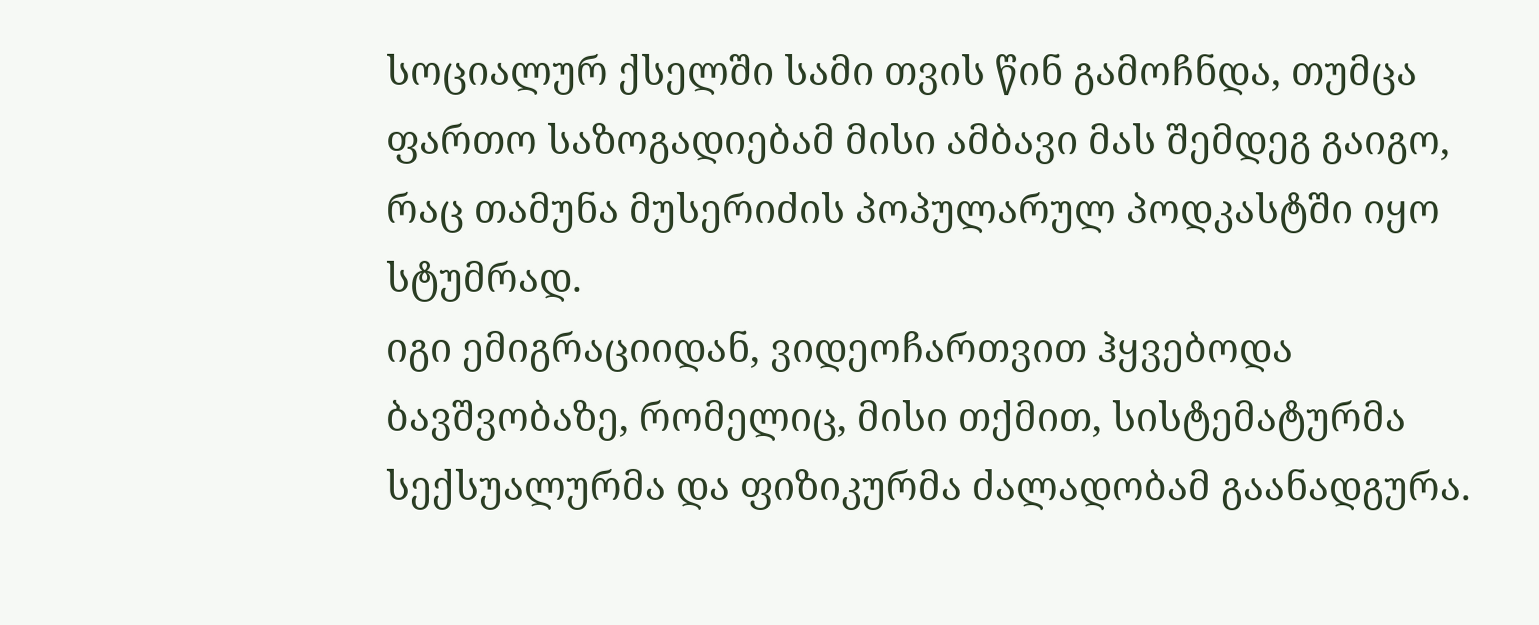სოციალურ ქსელში სამი თვის წინ გამოჩნდა, თუმცა ფართო საზოგადიებამ მისი ამბავი მას შემდეგ გაიგო, რაც თამუნა მუსერიძის პოპულარულ პოდკასტში იყო სტუმრად.
იგი ემიგრაციიდან, ვიდეოჩართვით ჰყვებოდა ბავშვობაზე, რომელიც, მისი თქმით, სისტემატურმა სექსუალურმა და ფიზიკურმა ძალადობამ გაანადგურა.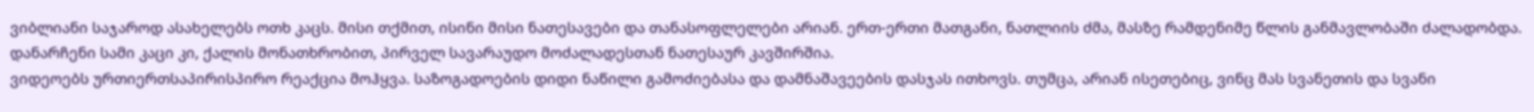ვიბლიანი საჯაროდ ასახელებს ოთხ კაცს. მისი თქმით, ისინი მისი ნათესავები და თანასოფლელები არიან. ერთ-ერთი მათგანი, ნათლიის ძმა, მასზე რამდენიმე წლის განმავლობაში ძალადობდა. დანარჩენი სამი კაცი კი, ქალის მონათხრობით, პირველ სავარაუდო მოძალადესთან ნათესაურ კავშირშია.
ვიდეოებს ურთიერთსაპირისპირო რეაქცია მოჰყვა. საზოგადოების დიდი ნაწილი გამოძიებასა და დამნაშავეების დასჯას ითხოვს. თუმცა, არიან ისეთებიც, ვინც მას სვანეთის და სვანი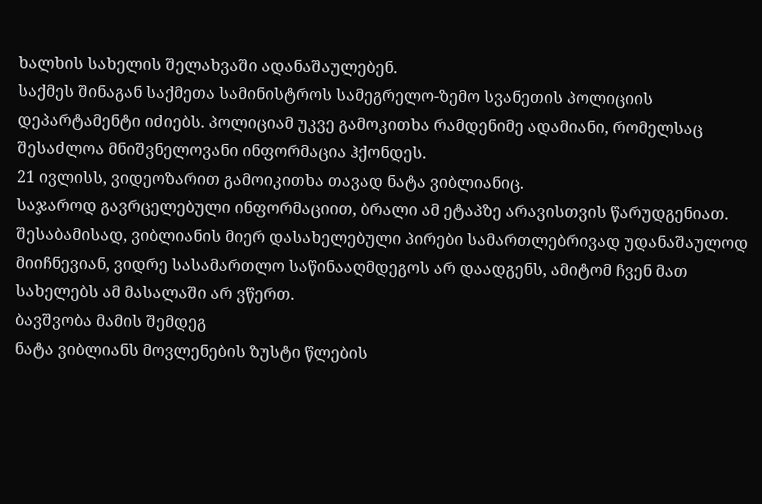ხალხის სახელის შელახვაში ადანაშაულებენ.
საქმეს შინაგან საქმეთა სამინისტროს სამეგრელო-ზემო სვანეთის პოლიციის დეპარტამენტი იძიებს. პოლიციამ უკვე გამოკითხა რამდენიმე ადამიანი, რომელსაც შესაძლოა მნიშვნელოვანი ინფორმაცია ჰქონდეს.
21 ივლისს, ვიდეოზარით გამოიკითხა თავად ნატა ვიბლიანიც.
საჯაროდ გავრცელებული ინფორმაციით, ბრალი ამ ეტაპზე არავისთვის წარუდგენიათ. შესაბამისად, ვიბლიანის მიერ დასახელებული პირები სამართლებრივად უდანაშაულოდ მიიჩნევიან, ვიდრე სასამართლო საწინააღმდეგოს არ დაადგენს, ამიტომ ჩვენ მათ სახელებს ამ მასალაში არ ვწერთ.
ბავშვობა მამის შემდეგ
ნატა ვიბლიანს მოვლენების ზუსტი წლების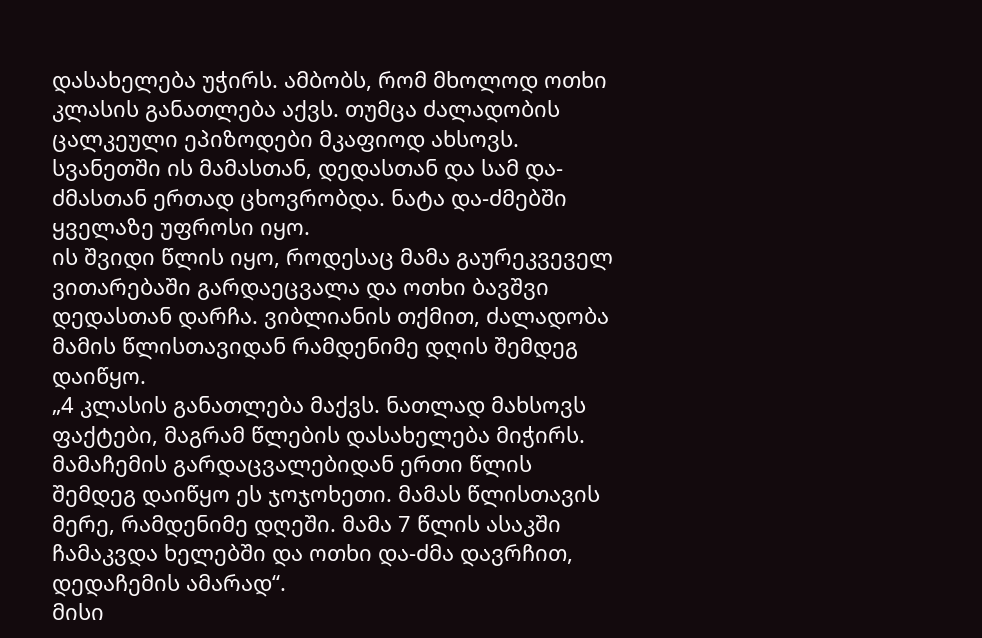დასახელება უჭირს. ამბობს, რომ მხოლოდ ოთხი კლასის განათლება აქვს. თუმცა ძალადობის ცალკეული ეპიზოდები მკაფიოდ ახსოვს.
სვანეთში ის მამასთან, დედასთან და სამ და-ძმასთან ერთად ცხოვრობდა. ნატა და-ძმებში ყველაზე უფროსი იყო.
ის შვიდი წლის იყო, როდესაც მამა გაურეკვეველ ვითარებაში გარდაეცვალა და ოთხი ბავშვი დედასთან დარჩა. ვიბლიანის თქმით, ძალადობა მამის წლისთავიდან რამდენიმე დღის შემდეგ დაიწყო.
„4 კლასის განათლება მაქვს. ნათლად მახსოვს ფაქტები, მაგრამ წლების დასახელება მიჭირს. მამაჩემის გარდაცვალებიდან ერთი წლის შემდეგ დაიწყო ეს ჯოჯოხეთი. მამას წლისთავის მერე, რამდენიმე დღეში. მამა 7 წლის ასაკში ჩამაკვდა ხელებში და ოთხი და-ძმა დავრჩით, დედაჩემის ამარად“.
მისი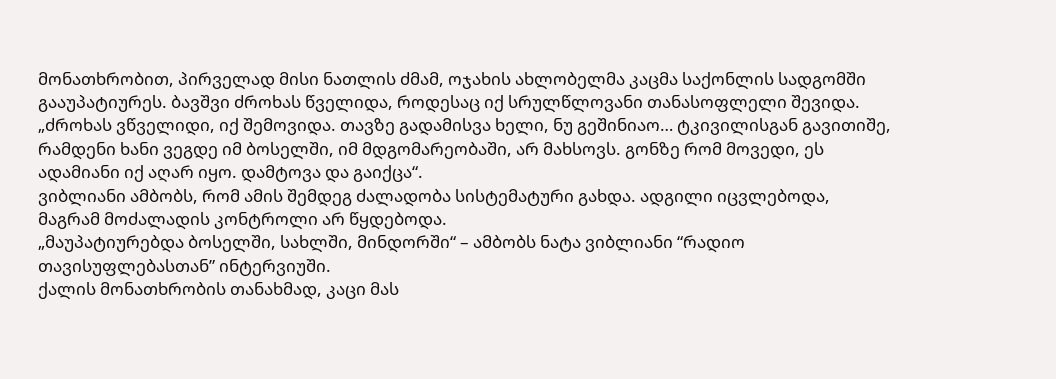მონათხრობით, პირველად მისი ნათლის ძმამ, ოჯახის ახლობელმა კაცმა საქონლის სადგომში გააუპატიურეს. ბავშვი ძროხას წველიდა, როდესაც იქ სრულწლოვანი თანასოფლელი შევიდა.
„ძროხას ვწველიდი, იქ შემოვიდა. თავზე გადამისვა ხელი, ნუ გეშინიაო… ტკივილისგან გავითიშე, რამდენი ხანი ვეგდე იმ ბოსელში, იმ მდგომარეობაში, არ მახსოვს. გონზე რომ მოვედი, ეს ადამიანი იქ აღარ იყო. დამტოვა და გაიქცა“.
ვიბლიანი ამბობს, რომ ამის შემდეგ ძალადობა სისტემატური გახდა. ადგილი იცვლებოდა, მაგრამ მოძალადის კონტროლი არ წყდებოდა.
„მაუპატიურებდა ბოსელში, სახლში, მინდორში“ – ამბობს ნატა ვიბლიანი “რადიო თავისუფლებასთან” ინტერვიუში.
ქალის მონათხრობის თანახმად, კაცი მას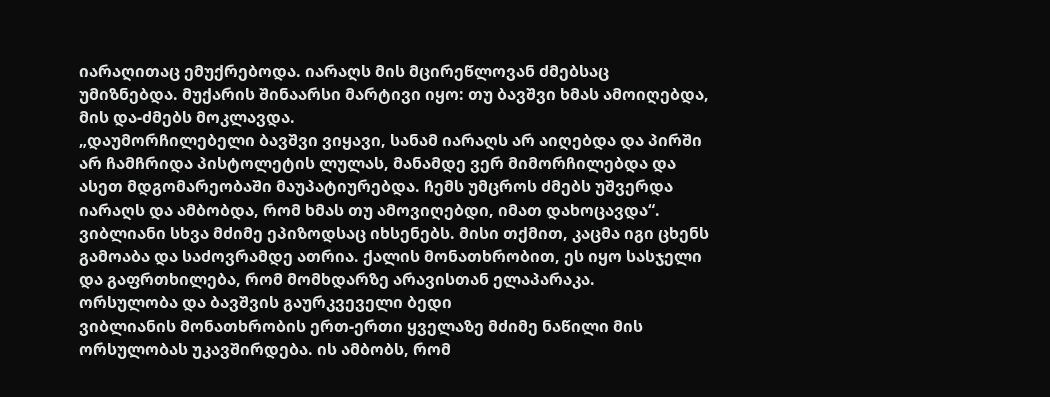იარაღითაც ემუქრებოდა. იარაღს მის მცირეწლოვან ძმებსაც უმიზნებდა. მუქარის შინაარსი მარტივი იყო: თუ ბავშვი ხმას ამოიღებდა, მის და-ძმებს მოკლავდა.
„დაუმორჩილებელი ბავშვი ვიყავი, სანამ იარაღს არ აიღებდა და პირში არ ჩამჩრიდა პისტოლეტის ლულას, მანამდე ვერ მიმორჩილებდა და ასეთ მდგომარეობაში მაუპატიურებდა. ჩემს უმცროს ძმებს უშვერდა იარაღს და ამბობდა, რომ ხმას თუ ამოვიღებდი, იმათ დახოცავდა“.
ვიბლიანი სხვა მძიმე ეპიზოდსაც იხსენებს. მისი თქმით, კაცმა იგი ცხენს გამოაბა და საძოვრამდე ათრია. ქალის მონათხრობით, ეს იყო სასჯელი და გაფრთხილება, რომ მომხდარზე არავისთან ელაპარაკა.
ორსულობა და ბავშვის გაურკვეველი ბედი
ვიბლიანის მონათხრობის ერთ-ერთი ყველაზე მძიმე ნაწილი მის ორსულობას უკავშირდება. ის ამბობს, რომ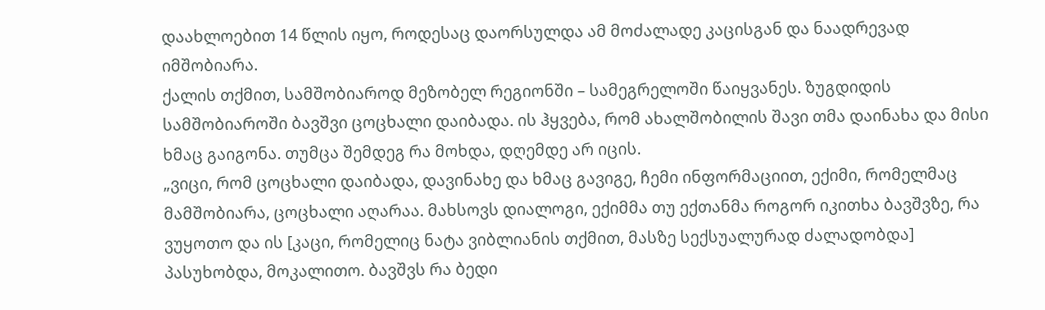დაახლოებით 14 წლის იყო, როდესაც დაორსულდა ამ მოძალადე კაცისგან და ნაადრევად იმშობიარა.
ქალის თქმით, სამშობიაროდ მეზობელ რეგიონში – სამეგრელოში წაიყვანეს. ზუგდიდის სამშობიაროში ბავშვი ცოცხალი დაიბადა. ის ჰყვება, რომ ახალშობილის შავი თმა დაინახა და მისი ხმაც გაიგონა. თუმცა შემდეგ რა მოხდა, დღემდე არ იცის.
„ვიცი, რომ ცოცხალი დაიბადა, დავინახე და ხმაც გავიგე, ჩემი ინფორმაციით, ექიმი, რომელმაც მამშობიარა, ცოცხალი აღარაა. მახსოვს დიალოგი, ექიმმა თუ ექთანმა როგორ იკითხა ბავშვზე, რა ვუყოთო და ის [კაცი, რომელიც ნატა ვიბლიანის თქმით, მასზე სექსუალურად ძალადობდა] პასუხობდა, მოკალითო. ბავშვს რა ბედი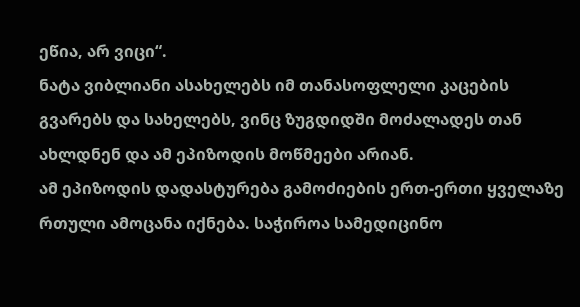ეწია, არ ვიცი“.
ნატა ვიბლიანი ასახელებს იმ თანასოფლელი კაცების გვარებს და სახელებს, ვინც ზუგდიდში მოძალადეს თან ახლდნენ და ამ ეპიზოდის მოწმეები არიან.
ამ ეპიზოდის დადასტურება გამოძიების ერთ-ერთი ყველაზე რთული ამოცანა იქნება. საჭიროა სამედიცინო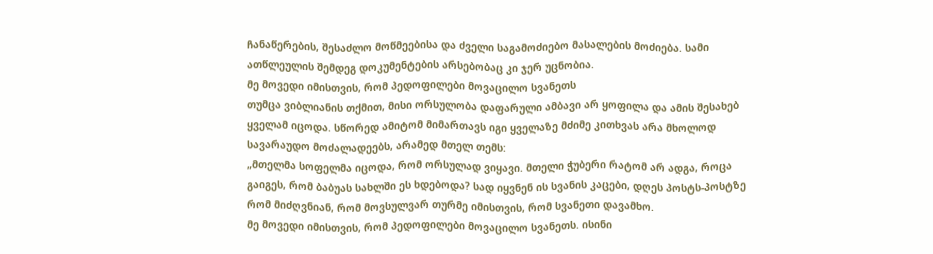ჩანაწერების, შესაძლო მოწმეებისა და ძველი საგამოძიებო მასალების მოძიება. სამი ათწლეულის შემდეგ დოკუმენტების არსებობაც კი ჯერ უცნობია.
მე მოვედი იმისთვის, რომ პედოფილები მოვაცილო სვანეთს
თუმცა ვიბლიანის თქმით, მისი ორსულობა დაფარული ამბავი არ ყოფილა და ამის შესახებ ყველამ იცოდა. სწორედ ამიტომ მიმართავს იგი ყველაზე მძიმე კითხვას არა მხოლოდ სავარაუდო მოძალადეებს, არამედ მთელ თემს:
„მთელმა სოფელმა იცოდა, რომ ორსულად ვიყავი. მთელი ჭუბერი რატომ არ ადგა, როცა გაიგეს, რომ ბაბუას სახლში ეს ხდებოდა? სად იყვნენ ის სვანის კაცები, დღეს პოსტს-პოსტზე რომ მიძღვნიან, რომ მოვსულვარ თურმე იმისთვის, რომ სვანეთი დავამხო.
მე მოვედი იმისთვის, რომ პედოფილები მოვაცილო სვანეთს. ისინი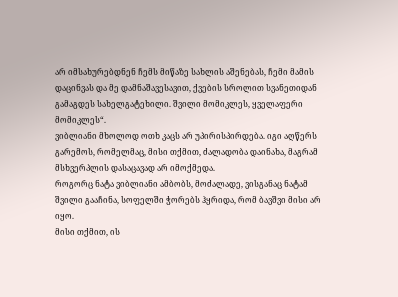არ იმსახურებდნენ ჩემს მიწაზე სახლის აშენებას, ჩემი მამის დაცინვას და მე დამნაშავესავით, ქვების სროლით სვანეთიდან გამაგდეს სახელგატეხილი. შვილი მომიკლეს, ყველაფერი მომიკლეს“.
ვიბლიანი მხოლოდ ოთხ კაცს არ უპირისპირდება. იგი აღწერს გარემოს, რომელმაც, მისი თქმით, ძალადობა დაინახა, მაგრამ მსხვერპლის დასაცავად არ იმოქმედა.
როგორც ნატა ვიბლიანი ამბობს, მოძალადე, ვისგანაც ნატამ შვილი გააჩინა, სოფელში ჭორებს ჰყრიდა, რომ ბავშვი მისი არ იყო.
მისი თქმით, ის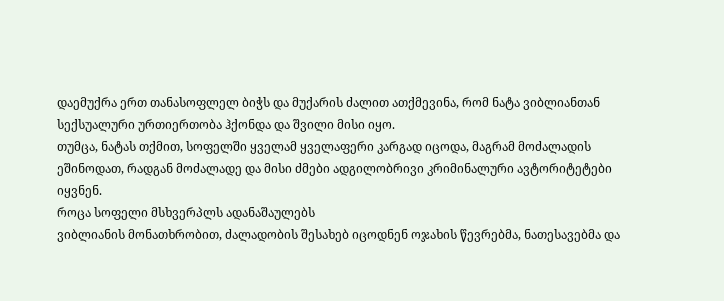დაემუქრა ერთ თანასოფლელ ბიჭს და მუქარის ძალით ათქმევინა, რომ ნატა ვიბლიანთან სექსუალური ურთიერთობა ჰქონდა და შვილი მისი იყო.
თუმცა, ნატას თქმით, სოფელში ყველამ ყველაფერი კარგად იცოდა, მაგრამ მოძალადის ეშინოდათ, რადგან მოძალადე და მისი ძმები ადგილობრივი კრიმინალური ავტორიტეტები იყვნენ.
როცა სოფელი მსხვერპლს ადანაშაულებს
ვიბლიანის მონათხრობით, ძალადობის შესახებ იცოდნენ ოჯახის წევრებმა, ნათესავებმა და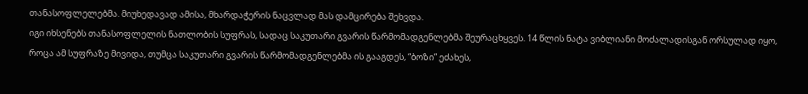თანასოფლელებმა. მიუხედავად ამისა, მხარდაჭერის ნაცვლად მას დამცირება შეხვდა.
იგი იხსენებს თანასოფლელის ნათლობის სუფრას, სადაც საკუთარი გვარის წარმომადგენლებმა შეურაცხყვეს. 14 წლის ნატა ვიბლიანი მოძალადისგან ორსულად იყო, როცა ამ სუფრაზე მივიდა, თუმცა საკუთარი გვარის წარმომადგენლებმა ის გააგდეს, “ბოზი” ეძახეს,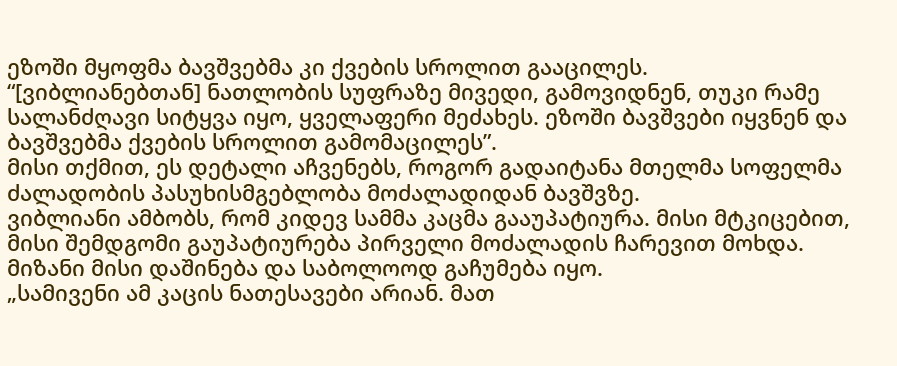ეზოში მყოფმა ბავშვებმა კი ქვების სროლით გააცილეს.
“[ვიბლიანებთან] ნათლობის სუფრაზე მივედი, გამოვიდნენ, თუკი რამე სალანძღავი სიტყვა იყო, ყველაფერი მეძახეს. ეზოში ბავშვები იყვნენ და ბავშვებმა ქვების სროლით გამომაცილეს”.
მისი თქმით, ეს დეტალი აჩვენებს, როგორ გადაიტანა მთელმა სოფელმა ძალადობის პასუხისმგებლობა მოძალადიდან ბავშვზე.
ვიბლიანი ამბობს, რომ კიდევ სამმა კაცმა გააუპატიურა. მისი მტკიცებით, მისი შემდგომი გაუპატიურება პირველი მოძალადის ჩარევით მოხდა. მიზანი მისი დაშინება და საბოლოოდ გაჩუმება იყო.
„სამივენი ამ კაცის ნათესავები არიან. მათ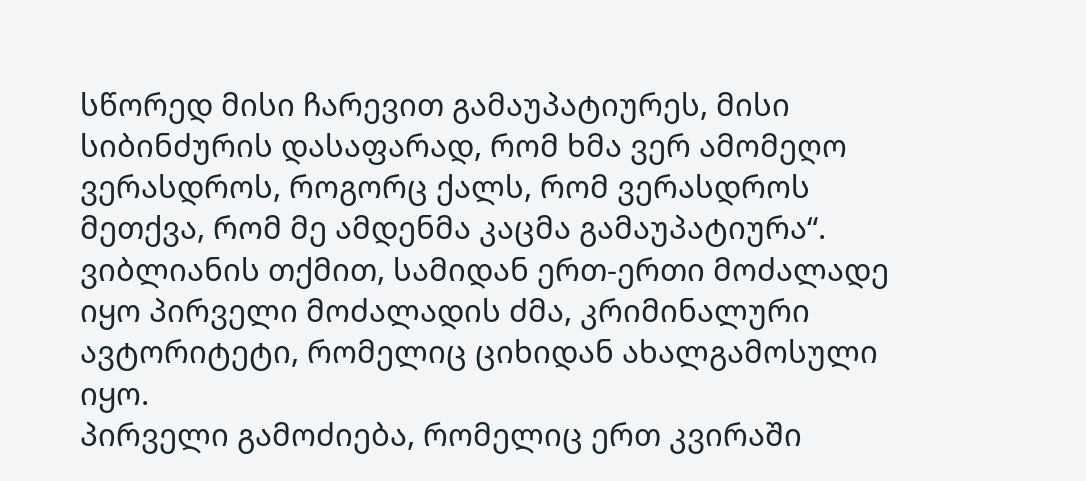სწორედ მისი ჩარევით გამაუპატიურეს, მისი სიბინძურის დასაფარად, რომ ხმა ვერ ამომეღო ვერასდროს, როგორც ქალს, რომ ვერასდროს მეთქვა, რომ მე ამდენმა კაცმა გამაუპატიურა“.
ვიბლიანის თქმით, სამიდან ერთ-ერთი მოძალადე იყო პირველი მოძალადის ძმა, კრიმინალური ავტორიტეტი, რომელიც ციხიდან ახალგამოსული იყო.
პირველი გამოძიება, რომელიც ერთ კვირაში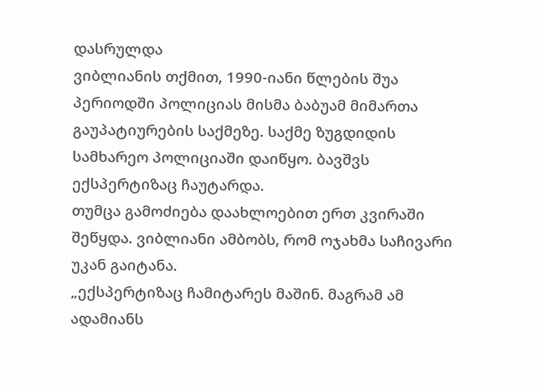დასრულდა
ვიბლიანის თქმით, 1990-იანი წლების შუა პერიოდში პოლიციას მისმა ბაბუამ მიმართა გაუპატიურების საქმეზე. საქმე ზუგდიდის სამხარეო პოლიციაში დაიწყო. ბავშვს ექსპერტიზაც ჩაუტარდა.
თუმცა გამოძიება დაახლოებით ერთ კვირაში შეწყდა. ვიბლიანი ამბობს, რომ ოჯახმა საჩივარი უკან გაიტანა.
„ექსპერტიზაც ჩამიტარეს მაშინ. მაგრამ ამ ადამიანს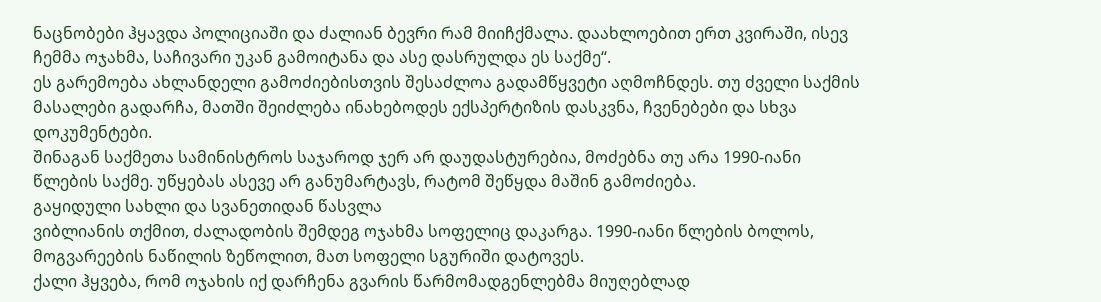ნაცნობები ჰყავდა პოლიციაში და ძალიან ბევრი რამ მიიჩქმალა. დაახლოებით ერთ კვირაში, ისევ ჩემმა ოჯახმა, საჩივარი უკან გამოიტანა და ასე დასრულდა ეს საქმე“.
ეს გარემოება ახლანდელი გამოძიებისთვის შესაძლოა გადამწყვეტი აღმოჩნდეს. თუ ძველი საქმის მასალები გადარჩა, მათში შეიძლება ინახებოდეს ექსპერტიზის დასკვნა, ჩვენებები და სხვა დოკუმენტები.
შინაგან საქმეთა სამინისტროს საჯაროდ ჯერ არ დაუდასტურებია, მოძებნა თუ არა 1990-იანი წლების საქმე. უწყებას ასევე არ განუმარტავს, რატომ შეწყდა მაშინ გამოძიება.
გაყიდული სახლი და სვანეთიდან წასვლა
ვიბლიანის თქმით, ძალადობის შემდეგ ოჯახმა სოფელიც დაკარგა. 1990-იანი წლების ბოლოს, მოგვარეების ნაწილის ზეწოლით, მათ სოფელი სგურიში დატოვეს.
ქალი ჰყვება, რომ ოჯახის იქ დარჩენა გვარის წარმომადგენლებმა მიუღებლად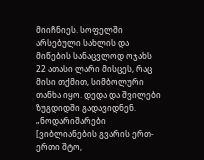მიიჩნიეს. სოფელში არსებული სახლის და მიწების სანაცვლოდ ოჯახს 22 ათასი ლარი მისცეს, რაც მისი თქმით, სიმბოლური თანხა იყო. დედა და შვილები ზუგდიდში გადავიდნენ.
„ნოდარიშარები [ვიბლიანების გვარის ერთ-ერთი შტო,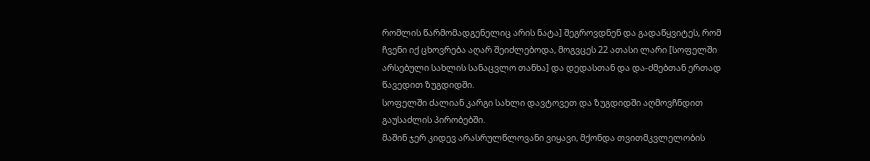რომლის წარმომადგენელიც არის ნატა] შეგროვდნენ და გადაწყვიტეს, რომ ჩვენი იქ ცხოვრება აღარ შეიძლებოდა, მოგვცეს 22 ათასი ლარი [სოფელში არსებული სახლის სანაცვლო თანხა] და დედასთან და და-ძმებთან ერთად წავედით ზუგდიდში.
სოფელში ძალიან კარგი სახლი დავტოვეთ და ზუგდიდში აღმოვჩნდით გაუსაძლის პირობებში.
მაშინ ჯერ კიდევ არასრულწლოვანი ვიყავი, მქონდა თვითმკვლელობის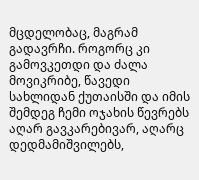მცდელობაც, მაგრამ გადავრჩი. როგორც კი გამოვკეთდი და ძალა მოვიკრიბე, წავედი სახლიდან ქუთაისში და იმის შემდეგ ჩემი ოჯახის წევრებს აღარ გავკარებივარ, აღარც დედმამიშვილებს,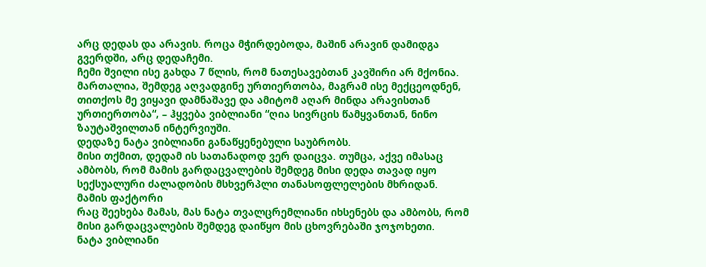არც დედას და არავის. როცა მჭირდებოდა, მაშინ არავინ დამიდგა გვერდში, არც დედაჩემი.
ჩემი შვილი ისე გახდა 7 წლის, რომ ნათესავებთან კავშირი არ მქონია. მართალია, შემდეგ აღვადგინე ურთიერთობა, მაგრამ ისე მექცეოდნენ, თითქოს მე ვიყავი დამნაშავე და ამიტომ აღარ მინდა არავისთან ურთიერთობა“, – ჰყვება ვიბლიანი “ღია სივრცის წამყვანთან, ნინო ზაუტაშვილთან ინტერვიუში.
დედაზე ნატა ვიბლიანი განაწყენებული საუბრობს.
მისი თქმით, დედამ ის სათანადოდ ვერ დაიცვა. თუმცა, აქვე იმასაც ამბობს, რომ მამის გარდაცვალების შემდეგ მისი დედა თავად იყო სექსუალური ძალადობის მსხვერპლი თანასოფლელების მხრიდან.
მამის ფაქტორი
რაც შეეხება მამას, მას ნატა თვალცრემლიანი იხსენებს და ამბობს, რომ მისი გარდაცვალების შემდეგ დაიწყო მის ცხოვრებაში ჯოჯოხეთი.
ნატა ვიბლიანი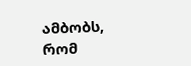ამბობს, რომ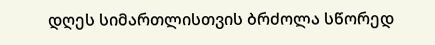დღეს სიმართლისთვის ბრძოლა სწორედ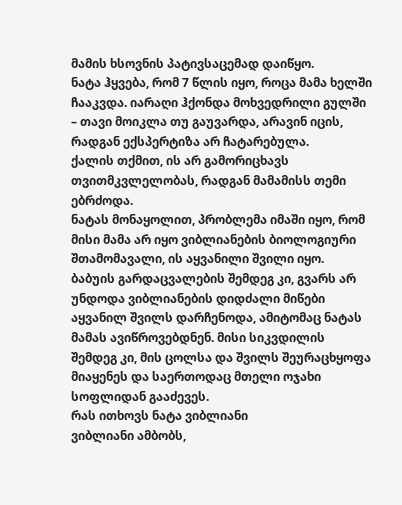მამის ხსოვნის პატივსაცემად დაიწყო.
ნატა ჰყვება, რომ 7 წლის იყო, როცა მამა ხელში ჩააკვდა. იარაღი ჰქონდა მოხვედრილი გულში – თავი მოიკლა თუ გაუვარდა, არავინ იცის, რადგან ექსპერტიზა არ ჩატარებულა.
ქალის თქმით, ის არ გამორიცხავს თვითმკვლელობას, რადგან მამამისს თემი ებრძოდა.
ნატას მონაყოლით, პრობლემა იმაში იყო, რომ მისი მამა არ იყო ვიბლიანების ბიოლოგიური შთამომავალი, ის აყვანილი შვილი იყო.
ბაბუის გარდაცვალების შემდეგ კი, გვარს არ უნდოდა ვიბლიანების დიდძალი მიწები აყვანილ შვილს დარჩენოდა, ამიტომაც ნატას მამას ავიწროვებდნენ. მისი სიკვდილის შემდეგ კი, მის ცოლსა და შვილს შეურაცხყოფა მიაყენეს და საერთოდაც მთელი ოჯახი სოფლიდან გააძევეს.
რას ითხოვს ნატა ვიბლიანი
ვიბლიანი ამბობს,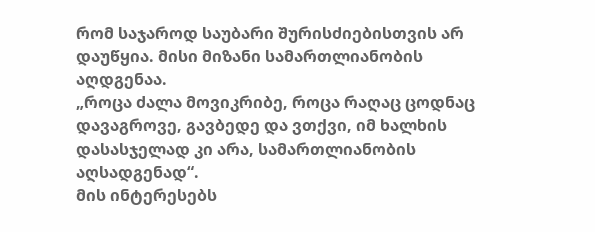რომ საჯაროდ საუბარი შურისძიებისთვის არ დაუწყია. მისი მიზანი სამართლიანობის აღდგენაა.
„როცა ძალა მოვიკრიბე, როცა რაღაც ცოდნაც დავაგროვე, გავბედე და ვთქვი, იმ ხალხის დასასჯელად კი არა, სამართლიანობის აღსადგენად“.
მის ინტერესებს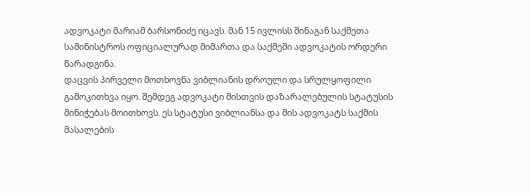ადვოკატი მარიამ ბარსონიძე იცავს. მან 15 ივლისს შინაგან საქმეთა სამინისტროს ოფიციალურად მიმართა და საქმეში ადვოკატის ორდერი წარადგინა.
დაცვის პირველი მოთხოვნა ვიბლიანის დროული და სრულყოფილი გამოკითხვა იყო. შემდეგ ადვოკატი მისთვის დაზარალებულის სტატუსის მინიჭებას მოითხოვს. ეს სტატუსი ვიბლიანსა და მის ადვოკატს საქმის მასალების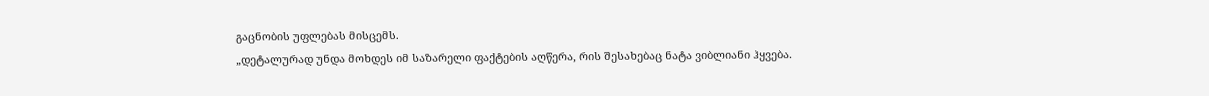გაცნობის უფლებას მისცემს.
„დეტალურად უნდა მოხდეს იმ საზარელი ფაქტების აღწერა, რის შესახებაც ნატა ვიბლიანი ჰყვება.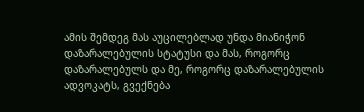ამის შემდეგ მას აუცილებლად უნდა მიანიჭონ დაზარალებულის სტატუსი და მას, როგორც დაზარალებულს და მე, როგორც დაზარალებულის ადვოკატს, გვექნება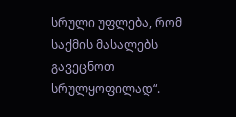სრული უფლება, რომ საქმის მასალებს გავეცნოთ სრულყოფილად“.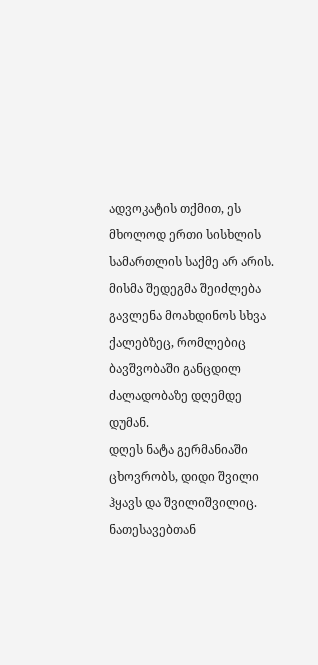ადვოკატის თქმით, ეს მხოლოდ ერთი სისხლის სამართლის საქმე არ არის. მისმა შედეგმა შეიძლება გავლენა მოახდინოს სხვა ქალებზეც, რომლებიც ბავშვობაში განცდილ ძალადობაზე დღემდე დუმან.
დღეს ნატა გერმანიაში ცხოვრობს, დიდი შვილი ჰყავს და შვილიშვილიც. ნათესავებთან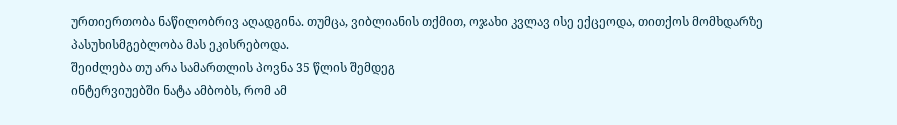ურთიერთობა ნაწილობრივ აღადგინა. თუმცა, ვიბლიანის თქმით, ოჯახი კვლავ ისე ექცეოდა, თითქოს მომხდარზე პასუხისმგებლობა მას ეკისრებოდა.
შეიძლება თუ არა სამართლის პოვნა 35 წლის შემდეგ
ინტერვიუებში ნატა ამბობს, რომ ამ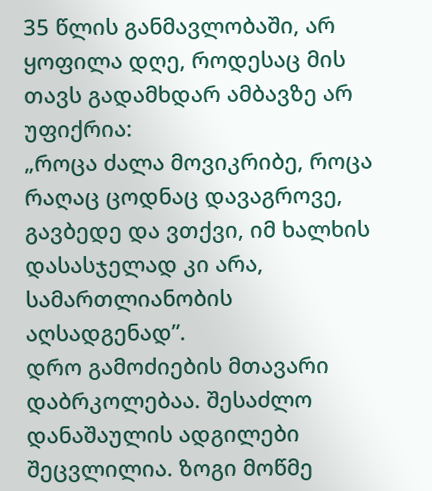35 წლის განმავლობაში, არ ყოფილა დღე, როდესაც მის თავს გადამხდარ ამბავზე არ უფიქრია:
„როცა ძალა მოვიკრიბე, როცა რაღაც ცოდნაც დავაგროვე, გავბედე და ვთქვი, იმ ხალხის დასასჯელად კი არა, სამართლიანობის აღსადგენად”.
დრო გამოძიების მთავარი დაბრკოლებაა. შესაძლო დანაშაულის ადგილები შეცვლილია. ზოგი მოწმე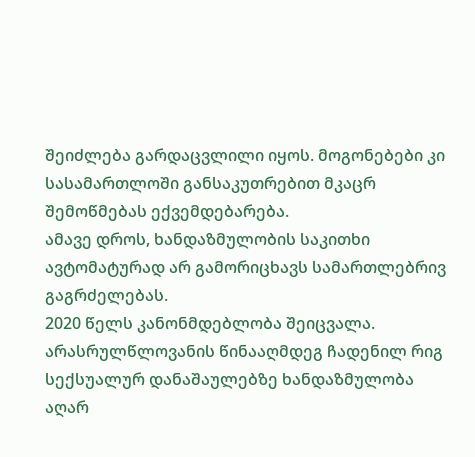შეიძლება გარდაცვლილი იყოს. მოგონებები კი სასამართლოში განსაკუთრებით მკაცრ შემოწმებას ექვემდებარება.
ამავე დროს, ხანდაზმულობის საკითხი ავტომატურად არ გამორიცხავს სამართლებრივ გაგრძელებას.
2020 წელს კანონმდებლობა შეიცვალა. არასრულწლოვანის წინააღმდეგ ჩადენილ რიგ სექსუალურ დანაშაულებზე ხანდაზმულობა აღარ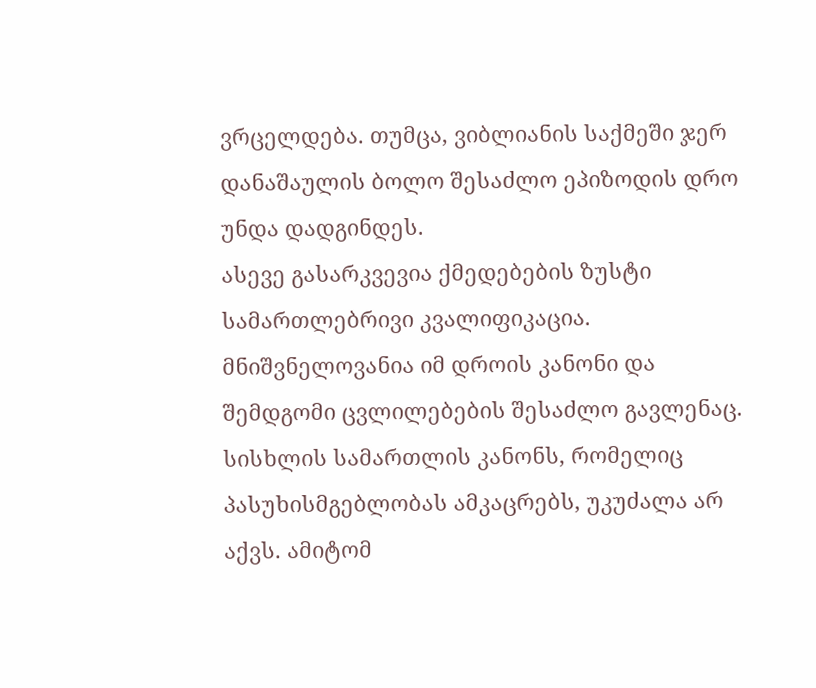ვრცელდება. თუმცა, ვიბლიანის საქმეში ჯერ დანაშაულის ბოლო შესაძლო ეპიზოდის დრო უნდა დადგინდეს.
ასევე გასარკვევია ქმედებების ზუსტი სამართლებრივი კვალიფიკაცია. მნიშვნელოვანია იმ დროის კანონი და შემდგომი ცვლილებების შესაძლო გავლენაც.
სისხლის სამართლის კანონს, რომელიც პასუხისმგებლობას ამკაცრებს, უკუძალა არ აქვს. ამიტომ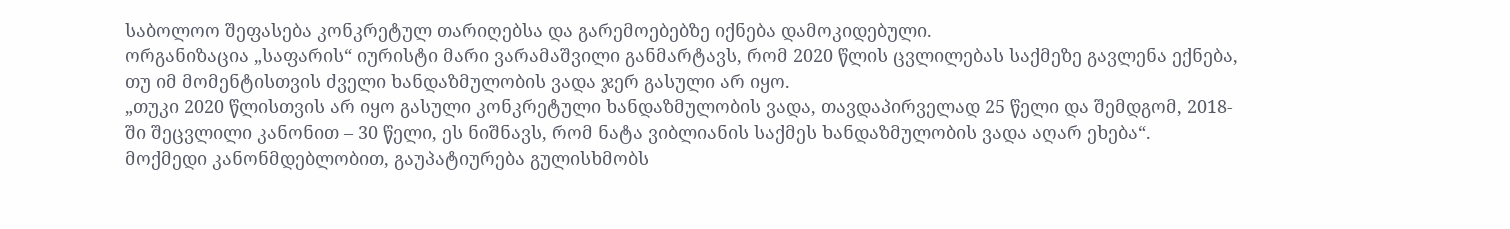საბოლოო შეფასება კონკრეტულ თარიღებსა და გარემოებებზე იქნება დამოკიდებული.
ორგანიზაცია „საფარის“ იურისტი მარი ვარამაშვილი განმარტავს, რომ 2020 წლის ცვლილებას საქმეზე გავლენა ექნება, თუ იმ მომენტისთვის ძველი ხანდაზმულობის ვადა ჯერ გასული არ იყო.
„თუკი 2020 წლისთვის არ იყო გასული კონკრეტული ხანდაზმულობის ვადა, თავდაპირველად 25 წელი და შემდგომ, 2018-ში შეცვლილი კანონით – 30 წელი, ეს ნიშნავს, რომ ნატა ვიბლიანის საქმეს ხანდაზმულობის ვადა აღარ ეხება“.
მოქმედი კანონმდებლობით, გაუპატიურება გულისხმობს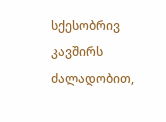სქესობრივ კავშირს ძალადობით,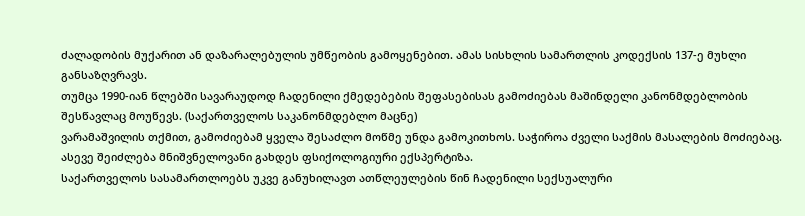ძალადობის მუქარით ან დაზარალებულის უმწეობის გამოყენებით. ამას სისხლის სამართლის კოდექსის 137-ე მუხლი განსაზღვრავს.
თუმცა 1990-იან წლებში სავარაუდოდ ჩადენილი ქმედებების შეფასებისას გამოძიებას მაშინდელი კანონმდებლობის შესწავლაც მოუწევს. (საქართველოს საკანონმდებლო მაცნე)
ვარამაშვილის თქმით, გამოძიებამ ყველა შესაძლო მოწმე უნდა გამოკითხოს. საჭიროა ძველი საქმის მასალების მოძიებაც. ასევე შეიძლება მნიშვნელოვანი გახდეს ფსიქოლოგიური ექსპერტიზა.
საქართველოს სასამართლოებს უკვე განუხილავთ ათწლეულების წინ ჩადენილი სექსუალური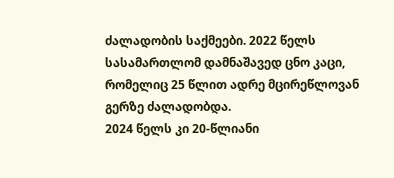ძალადობის საქმეები. 2022 წელს სასამართლომ დამნაშავედ ცნო კაცი, რომელიც 25 წლით ადრე მცირეწლოვან გერზე ძალადობდა.
2024 წელს კი 20-წლიანი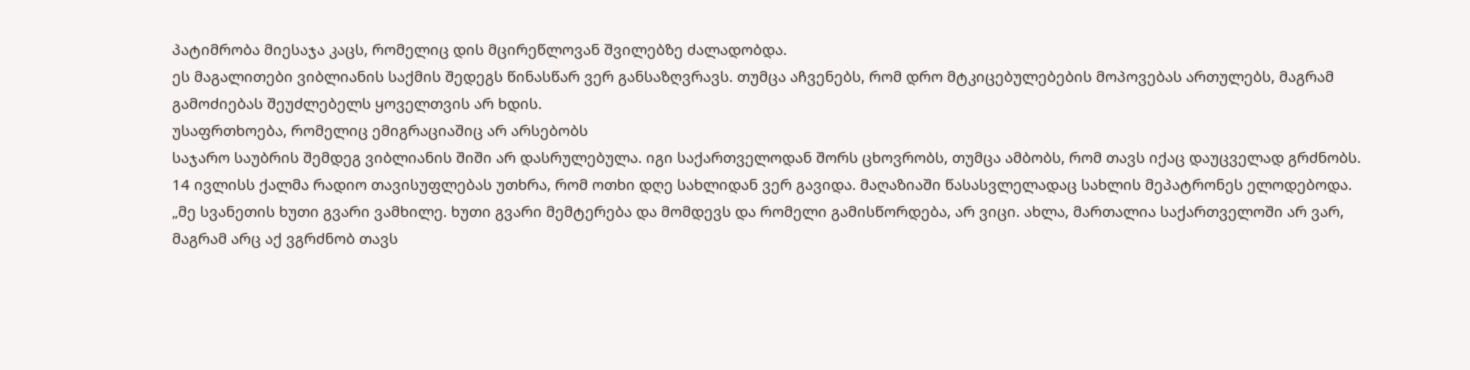პატიმრობა მიესაჯა კაცს, რომელიც დის მცირეწლოვან შვილებზე ძალადობდა.
ეს მაგალითები ვიბლიანის საქმის შედეგს წინასწარ ვერ განსაზღვრავს. თუმცა აჩვენებს, რომ დრო მტკიცებულებების მოპოვებას ართულებს, მაგრამ გამოძიებას შეუძლებელს ყოველთვის არ ხდის.
უსაფრთხოება, რომელიც ემიგრაციაშიც არ არსებობს
საჯარო საუბრის შემდეგ ვიბლიანის შიში არ დასრულებულა. იგი საქართველოდან შორს ცხოვრობს, თუმცა ამბობს, რომ თავს იქაც დაუცველად გრძნობს.
14 ივლისს ქალმა რადიო თავისუფლებას უთხრა, რომ ოთხი დღე სახლიდან ვერ გავიდა. მაღაზიაში წასასვლელადაც სახლის მეპატრონეს ელოდებოდა.
„მე სვანეთის ხუთი გვარი ვამხილე. ხუთი გვარი მემტერება და მომდევს და რომელი გამისწორდება, არ ვიცი. ახლა, მართალია საქართველოში არ ვარ, მაგრამ არც აქ ვგრძნობ თავს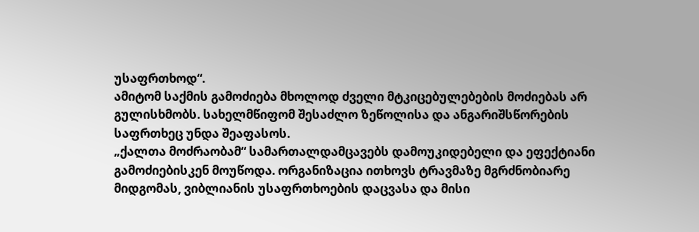უსაფრთხოდ“.
ამიტომ საქმის გამოძიება მხოლოდ ძველი მტკიცებულებების მოძიებას არ გულისხმობს. სახელმწიფომ შესაძლო ზეწოლისა და ანგარიშსწორების საფრთხეც უნდა შეაფასოს.
„ქალთა მოძრაობამ“ სამართალდამცავებს დამოუკიდებელი და ეფექტიანი გამოძიებისკენ მოუწოდა. ორგანიზაცია ითხოვს ტრავმაზე მგრძნობიარე მიდგომას, ვიბლიანის უსაფრთხოების დაცვასა და მისი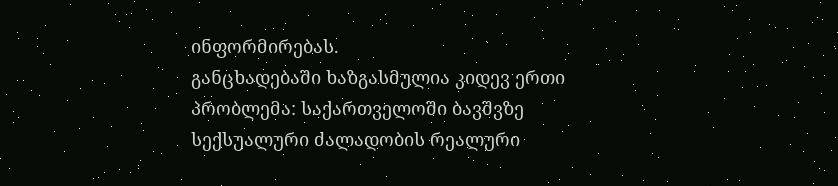ინფორმირებას.
განცხადებაში ხაზგასმულია კიდევ ერთი პრობლემა: საქართველოში ბავშვზე სექსუალური ძალადობის რეალური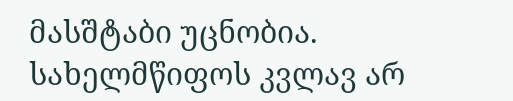მასშტაბი უცნობია. სახელმწიფოს კვლავ არ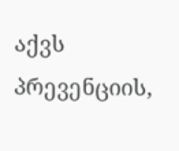აქვს პრევენციის,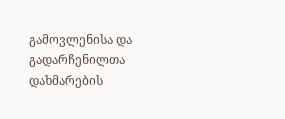გამოვლენისა და გადარჩენილთა დახმარების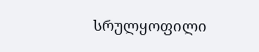სრულყოფილი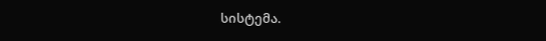სისტემა.